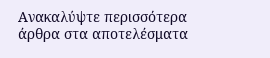Ανακαλύψτε περισσότερα άρθρα στα αποτελέσματα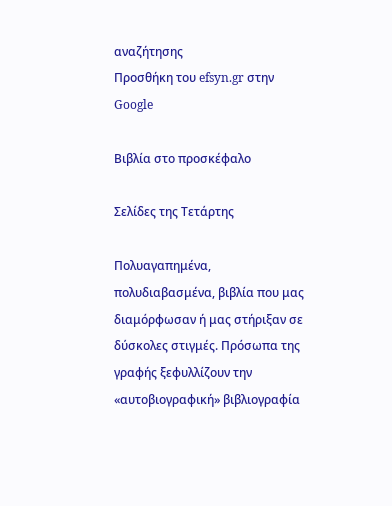αναζήτησης
Προσθήκη του efsyn.gr στην Google

Βιβλία στο προσκέφαλο

Σελίδες της Τετάρτης

Πολυαγαπημένα, πολυδιαβασμένα, βιβλία που μας διαμόρφωσαν ή μας στήριξαν σε δύσκολες στιγμές. Πρόσωπα της γραφής ξεφυλλίζουν την «αυτοβιογραφική» βιβλιογραφία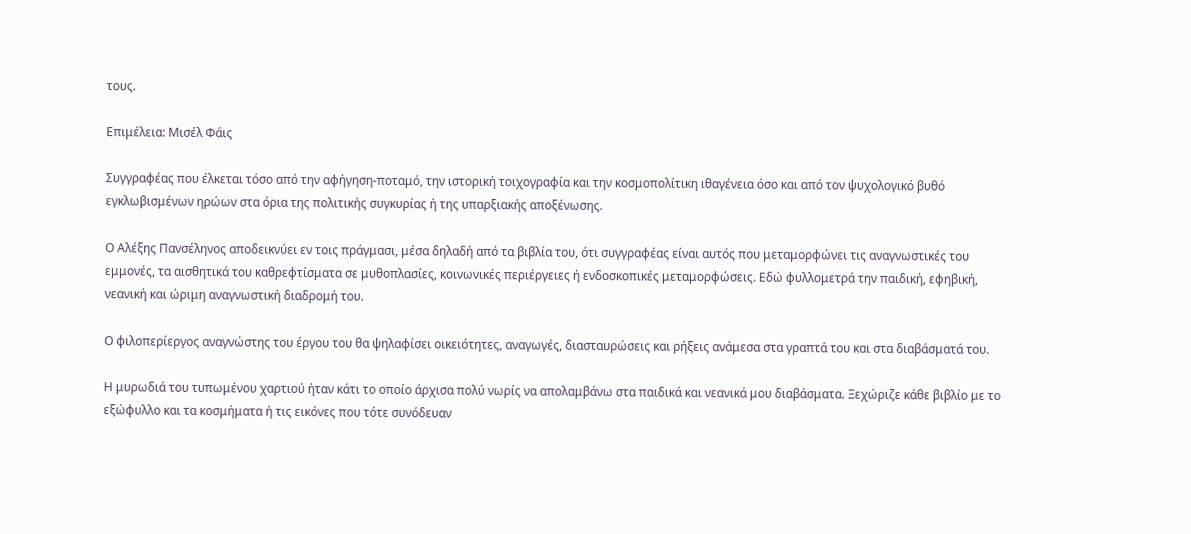τους.

Επιμέλεια: Μισέλ Φάις

Συγγραφέας που έλκεται τόσο από την αφήγηση-ποταμό, την ιστορική τοιχογραφία και την κοσμοπολίτικη ιθαγένεια όσο και από τον ψυχολογικό βυθό εγκλωβισμένων ηρώων στα όρια της πολιτικής συγκυρίας ή της υπαρξιακής αποξένωσης.

Ο Αλέξης Πανσέληνος αποδεικνύει εν τοις πράγμασι, μέσα δηλαδή από τα βιβλία του, ότι συγγραφέας είναι αυτός που μεταμορφώνει τις αναγνωστικές του εμμονές, τα αισθητικά του καθρεφτίσματα σε μυθοπλασίες, κοινωνικές περιέργειες ή ενδοσκοπικές μεταμορφώσεις. Εδώ φυλλομετρά την παιδική, εφηβική, νεανική και ώριμη αναγνωστική διαδρομή του.

Ο φιλοπερίεργος αναγνώστης του έργου του θα ψηλαφίσει οικειότητες, αναγωγές, διασταυρώσεις και ρήξεις ανάμεσα στα γραπτά του και στα διαβάσματά του.

Η μυρωδιά του τυπωμένου χαρτιού ήταν κάτι το οποίο άρχισα πολύ νωρίς να απολαμβάνω στα παιδικά και νεανικά μου διαβάσματα. Ξεχώριζε κάθε βιβλίο με το εξώφυλλο και τα κοσμήματα ή τις εικόνες που τότε συνόδευαν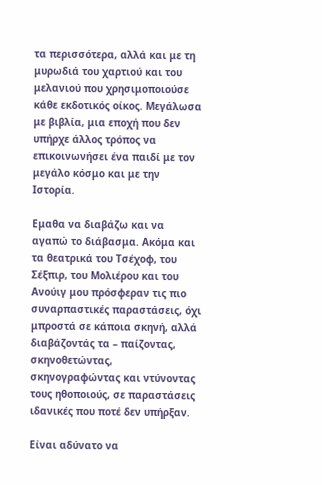τα περισσότερα, αλλά και με τη μυρωδιά του χαρτιού και του μελανιού που χρησιμοποιούσε κάθε εκδοτικός οίκος. Μεγάλωσα με βιβλία, μια εποχή που δεν υπήρχε άλλος τρόπος να επικοινωνήσει ένα παιδί με τον μεγάλο κόσμο και με την Ιστορία.

Εμαθα να διαβάζω και να αγαπώ το διάβασμα. Ακόμα και τα θεατρικά του Τσέχοφ, του Σέξπιρ, του Μολιέρου και του Ανούιγ μου πρόσφεραν τις πιο συναρπαστικές παραστάσεις, όχι μπροστά σε κάποια σκηνή, αλλά διαβάζοντάς τα – παίζοντας, σκηνοθετώντας, σκηνογραφώντας και ντύνοντας τους ηθοποιούς, σε παραστάσεις ιδανικές που ποτέ δεν υπήρξαν.

Είναι αδύνατο να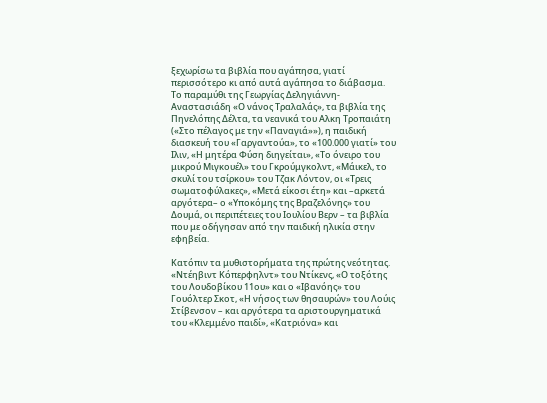ξεχωρίσω τα βιβλία που αγάπησα, γιατί περισσότερο κι από αυτά αγάπησα το διάβασμα. Το παραμύθι της Γεωργίας Δεληγιάννη-Αναστασιάδη «Ο νάνος Τραλαλάς», τα βιβλία της Πηνελόπης Δέλτα, τα νεανικά του Αλκη Τροπαιάτη («Στο πέλαγος με την «Παναγιά»»), η παιδική διασκευή του «Γαργαντούα», το «100.000 γιατί» του Ιλιν, «Η μητέρα Φύση διηγείται», «Το όνειρο του μικρού Μιγκουέλ» του Γκρούμγκολντ, «Μάικελ, το σκυλί του τσίρκου» του Τζακ Λόντον, οι «Τρεις σωματοφύλακες», «Μετά είκοσι έτη» και –αρκετά αργότερα– ο «Υποκόμης της Βραζελόνης» του Δουμά, οι περιπέτειες του Ιουλίου Βερν – τα βιβλία που με οδήγησαν από την παιδική ηλικία στην εφηβεία.

Κατόπιν τα μυθιστορήματα της πρώτης νεότητας. «Ντέηβιντ Κόπερφηλντ» του Ντίκενς, «Ο τοξότης του Λουδοβίκου 11ου» και ο «Ιβανόης» του Γουόλτερ Σκοτ, «Η νήσος των θησαυρών» του Λούις Στίβενσον – και αργότερα τα αριστουργηματικά του «Κλεμμένο παιδί», «Κατριόνα» και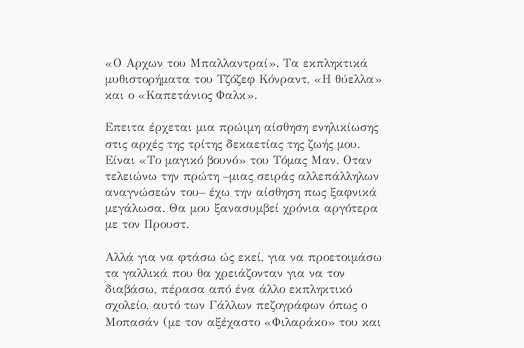«Ο Αρχων του Μπαλλαντραί». Τα εκπληκτικά μυθιστορήματα του Τζόζεφ Κόνραντ, «Η θύελλα» και ο «Καπετάνιος Φαλκ».

Επειτα έρχεται μια πρώιμη αίσθηση ενηλικίωσης στις αρχές της τρίτης δεκαετίας της ζωής μου. Είναι «Το μαγικό βουνό» του Τόμας Μαν. Οταν τελειώνω την πρώτη –μιας σειράς αλλεπάλληλων αναγνώσεών του– έχω την αίσθηση πως ξαφνικά μεγάλωσα. Θα μου ξανασυμβεί χρόνια αργότερα με τον Προυστ.

Αλλά για να φτάσω ώς εκεί, για να προετοιμάσω τα γαλλικά που θα χρειάζονταν για να τον διαβάσω, πέρασα από ένα άλλο εκπληκτικό σχολείο, αυτό των Γάλλων πεζογράφων όπως ο Μοπασάν (με τον αξέχαστο «Φιλαράκο» του και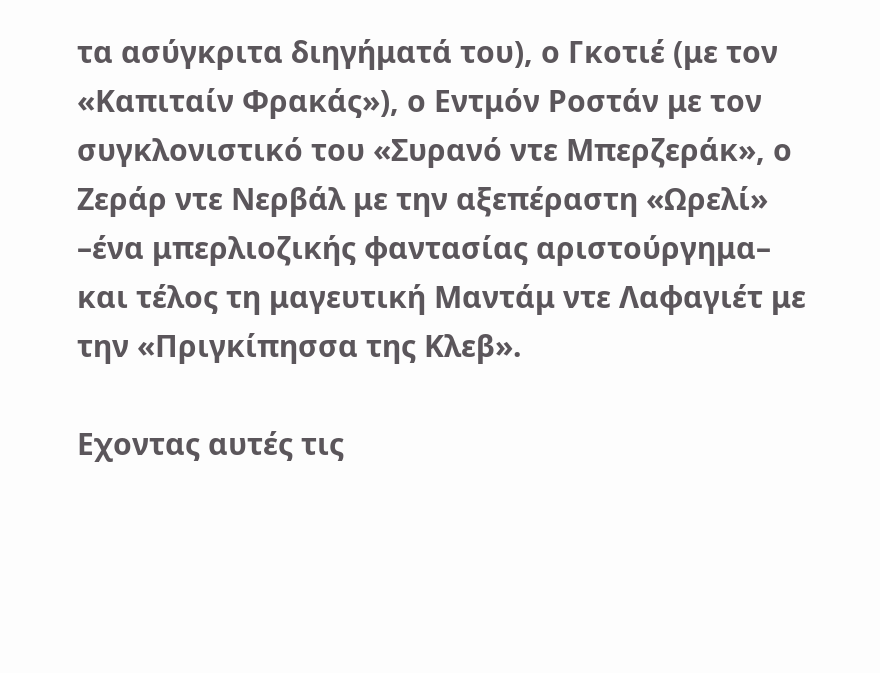τα ασύγκριτα διηγήματά του), ο Γκοτιέ (με τον «Καπιταίν Φρακάς»), ο Εντμόν Ροστάν με τον συγκλονιστικό του «Συρανό ντε Μπερζεράκ», ο Ζεράρ ντε Νερβάλ με την αξεπέραστη «Ωρελί» –ένα μπερλιοζικής φαντασίας αριστούργημα– και τέλος τη μαγευτική Μαντάμ ντε Λαφαγιέτ με την «Πριγκίπησσα της Κλεβ».

Εχοντας αυτές τις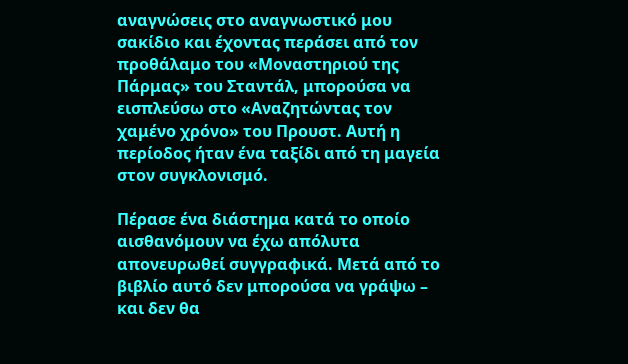αναγνώσεις στο αναγνωστικό μου σακίδιο και έχοντας περάσει από τον προθάλαμο του «Μοναστηριού της Πάρμας» του Σταντάλ, μπορούσα να εισπλεύσω στο «Αναζητώντας τον χαμένο χρόνο» του Προυστ. Αυτή η περίοδος ήταν ένα ταξίδι από τη μαγεία στον συγκλονισμό.

Πέρασε ένα διάστημα κατά το οποίο αισθανόμουν να έχω απόλυτα απονευρωθεί συγγραφικά. Μετά από το βιβλίο αυτό δεν μπορούσα να γράψω – και δεν θα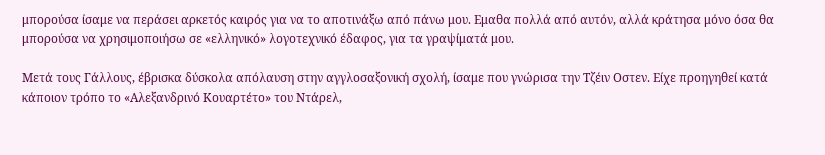μπορούσα ίσαμε να περάσει αρκετός καιρός για να το αποτινάξω από πάνω μου. Εμαθα πολλά από αυτόν, αλλά κράτησα μόνο όσα θα μπορούσα να χρησιμοποιήσω σε «ελληνικό» λογοτεχνικό έδαφος, για τα γραψίματά μου.

Μετά τους Γάλλους, έβρισκα δύσκολα απόλαυση στην αγγλοσαξονική σχολή, ίσαμε που γνώρισα την Τζέιν Οστεν. Είχε προηγηθεί κατά κάποιον τρόπο το «Αλεξανδρινό Κουαρτέτο» του Ντάρελ,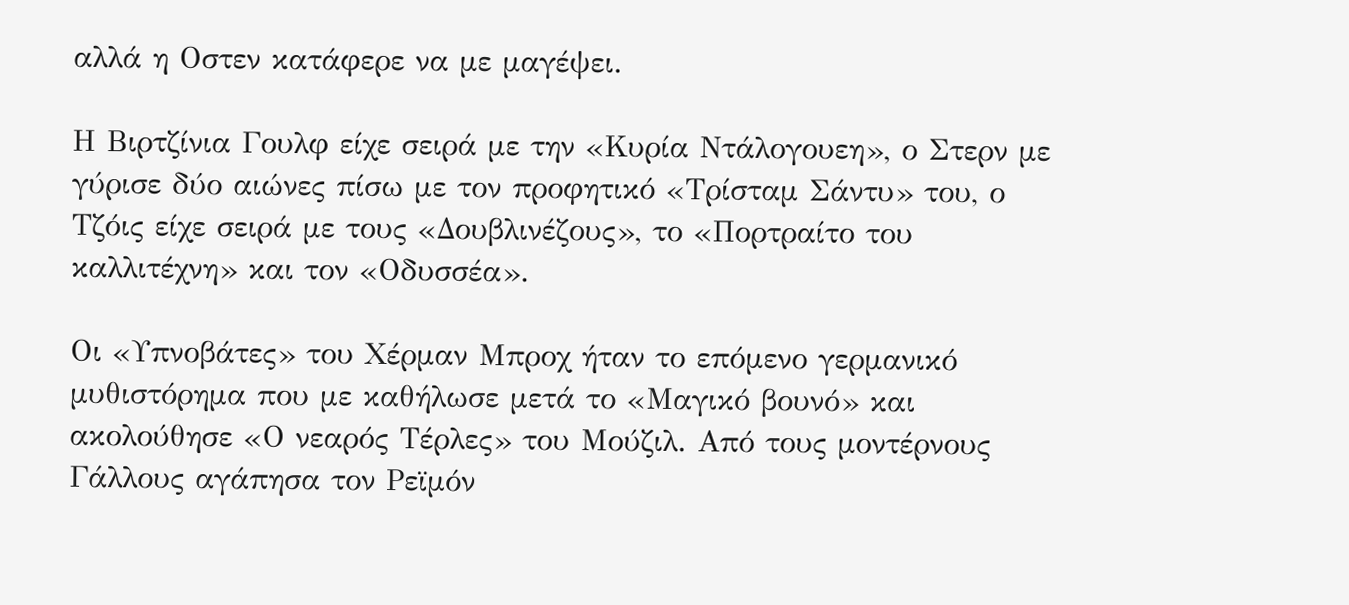αλλά η Οστεν κατάφερε να με μαγέψει.

Η Βιρτζίνια Γουλφ είχε σειρά με την «Κυρία Ντάλογουεη», ο Στερν με γύρισε δύο αιώνες πίσω με τον προφητικό «Τρίσταμ Σάντυ» του, ο Τζόις είχε σειρά με τους «Δουβλινέζους», το «Πορτραίτο του καλλιτέχνη» και τον «Οδυσσέα».

Οι «Υπνοβάτες» του Χέρμαν Μπροχ ήταν το επόμενο γερμανικό μυθιστόρημα που με καθήλωσε μετά το «Μαγικό βουνό» και ακολούθησε «Ο νεαρός Τέρλες» του Μούζιλ. Από τους μοντέρνους Γάλλους αγάπησα τον Ρεϊμόν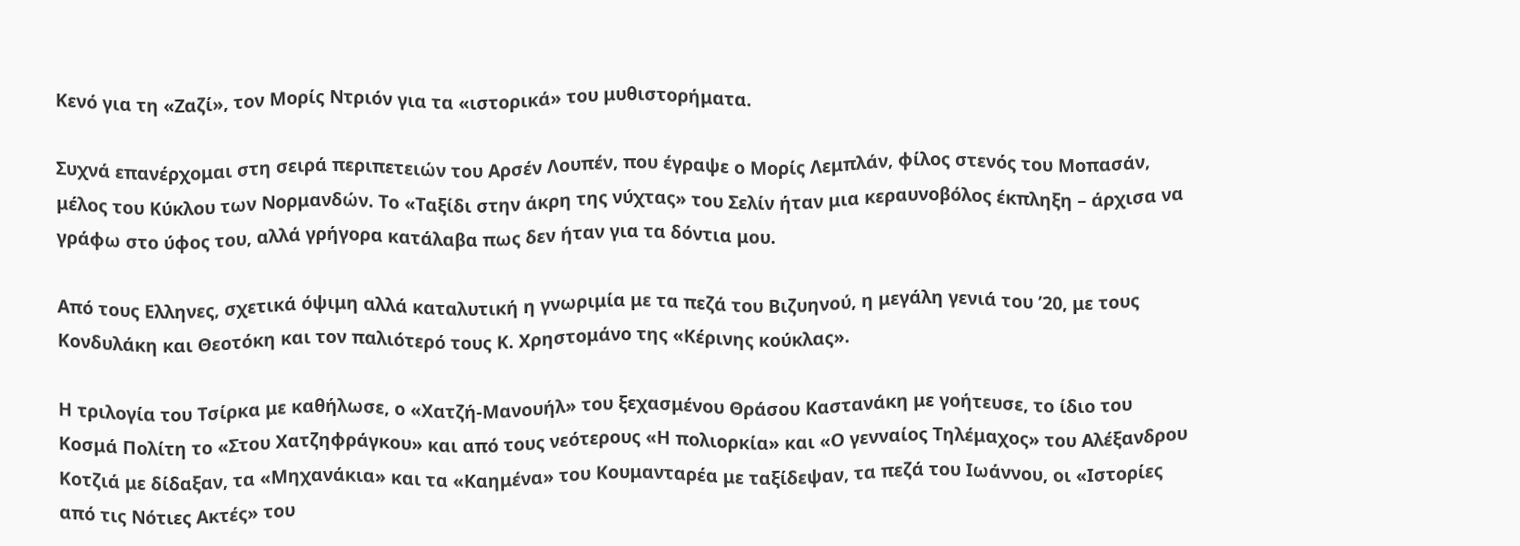Κενό για τη «Ζαζί», τον Μορίς Ντριόν για τα «ιστορικά» του μυθιστορήματα.

Συχνά επανέρχομαι στη σειρά περιπετειών του Αρσέν Λουπέν, που έγραψε ο Μορίς Λεμπλάν, φίλος στενός του Μοπασάν, μέλος του Κύκλου των Νορμανδών. Το «Ταξίδι στην άκρη της νύχτας» του Σελίν ήταν μια κεραυνοβόλος έκπληξη – άρχισα να γράφω στο ύφος του, αλλά γρήγορα κατάλαβα πως δεν ήταν για τα δόντια μου.

Από τους Ελληνες, σχετικά όψιμη αλλά καταλυτική η γνωριμία με τα πεζά του Βιζυηνού, η μεγάλη γενιά του ’20, με τους Κονδυλάκη και Θεοτόκη και τον παλιότερό τους Κ. Χρηστομάνο της «Κέρινης κούκλας».

Η τριλογία του Τσίρκα με καθήλωσε, ο «Χατζή-Μανουήλ» του ξεχασμένου Θράσου Καστανάκη με γοήτευσε, το ίδιο του Κοσμά Πολίτη το «Στου Χατζηφράγκου» και από τους νεότερους «Η πολιορκία» και «Ο γενναίος Τηλέμαχος» του Αλέξανδρου Κοτζιά με δίδαξαν, τα «Μηχανάκια» και τα «Καημένα» του Κουμανταρέα με ταξίδεψαν, τα πεζά του Ιωάννου, οι «Ιστορίες από τις Νότιες Ακτές» του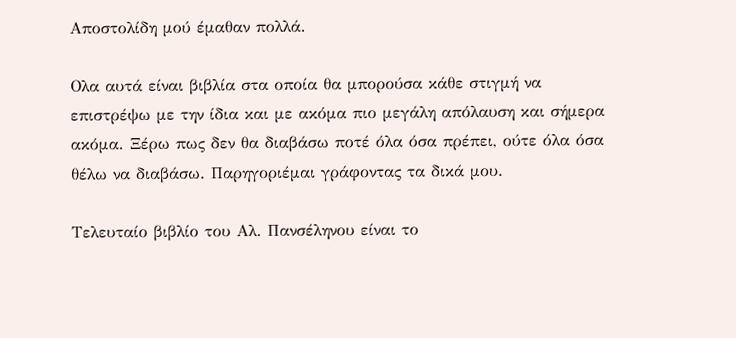Αποστολίδη μού έμαθαν πολλά.

Ολα αυτά είναι βιβλία στα οποία θα μπορούσα κάθε στιγμή να επιστρέψω με την ίδια και με ακόμα πιο μεγάλη απόλαυση και σήμερα ακόμα. Ξέρω πως δεν θα διαβάσω ποτέ όλα όσα πρέπει, ούτε όλα όσα θέλω να διαβάσω. Παρηγοριέμαι γράφοντας τα δικά μου.

Τελευταίο βιβλίο του Αλ. Πανσέληνου είναι το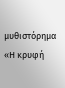μυθιστόρημα «Η κρυφή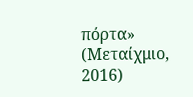πόρτα» (Μεταίχμιο, 2016)